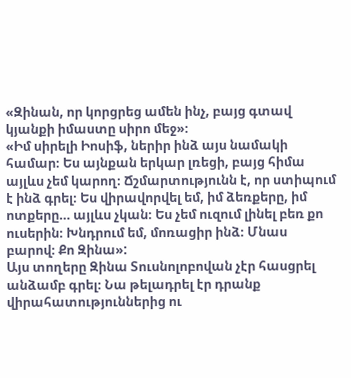«Զինան, որ կորցրեց ամեն ինչ, բայց գտավ կյանքի իմաստը սիրո մեջ»։
«Իմ սիրելի Իոսիֆ, ներիր ինձ այս նամակի համար։ Ես այնքան երկար լռեցի, բայց հիմա այլևս չեմ կարող։ Ճշմարտությունն է, որ ստիպում է ինձ գրել։ Ես վիրավորվել եմ, իմ ձեռքերը, իմ ոտքերը… այլևս չկան։ Ես չեմ ուզում լինել բեռ քո ուսերին։ Խնդրում եմ, մոռացիր ինձ։ Մնաս բարով։ Քո Զինա»:
Այս տողերը Զինա Տուսնոլոբովան չէր հասցրել անձամբ գրել։ Նա թելադրել էր դրանք վիրահատություններից ու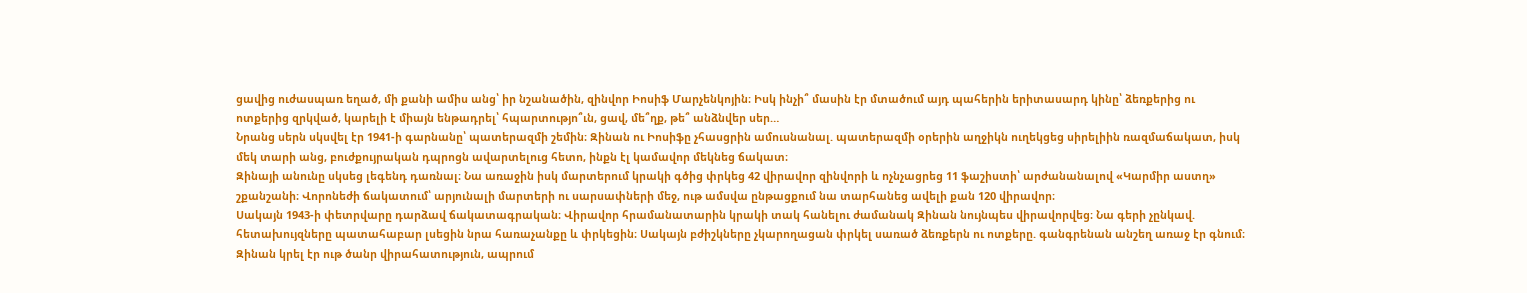ցավից ուժասպառ եղած, մի քանի ամիս անց՝ իր նշանածին, զինվոր Իոսիֆ Մարչենկոյին։ Իսկ ինչի՞ մասին էր մտածում այդ պահերին երիտասարդ կինը՝ ձեռքերից ու ոտքերից զրկված, կարելի է միայն ենթադրել՝ հպարտությո՞ւն, ցավ, մե՞ղք, թե՞ անձնվեր սեր…
Նրանց սերն սկսվել էր 1941-ի գարնանը՝ պատերազմի շեմին։ Զինան ու Իոսիֆը չհասցրին ամուսնանալ. պատերազմի օրերին աղջիկն ուղեկցեց սիրելիին ռազմաճակատ, իսկ մեկ տարի անց, բուժքույրական դպրոցն ավարտելուց հետո, ինքն էլ կամավոր մեկնեց ճակատ։
Զինայի անունը սկսեց լեգենդ դառնալ։ Նա առաջին իսկ մարտերում կրակի գծից փրկեց 42 վիրավոր զինվորի և ոչնչացրեց 11 ֆաշիստի՝ արժանանալով «Կարմիր աստղ» շքանշանի։ Վորոնեժի ճակատում՝ արյունալի մարտերի ու սարսափների մեջ, ութ ամսվա ընթացքում նա տարհանեց ավելի քան 120 վիրավոր։
Սակայն 1943-ի փետրվարը դարձավ ճակատագրական։ Վիրավոր հրամանատարին կրակի տակ հանելու ժամանակ Զինան նույնպես վիրավորվեց։ Նա գերի չընկավ. հետախույզները պատահաբար լսեցին նրա հառաչանքը և փրկեցին։ Սակայն բժիշկները չկարողացան փրկել սառած ձեռքերն ու ոտքերը. գանգրենան անշեղ առաջ էր գնում։ Զինան կրել էր ութ ծանր վիրահատություն, ապրում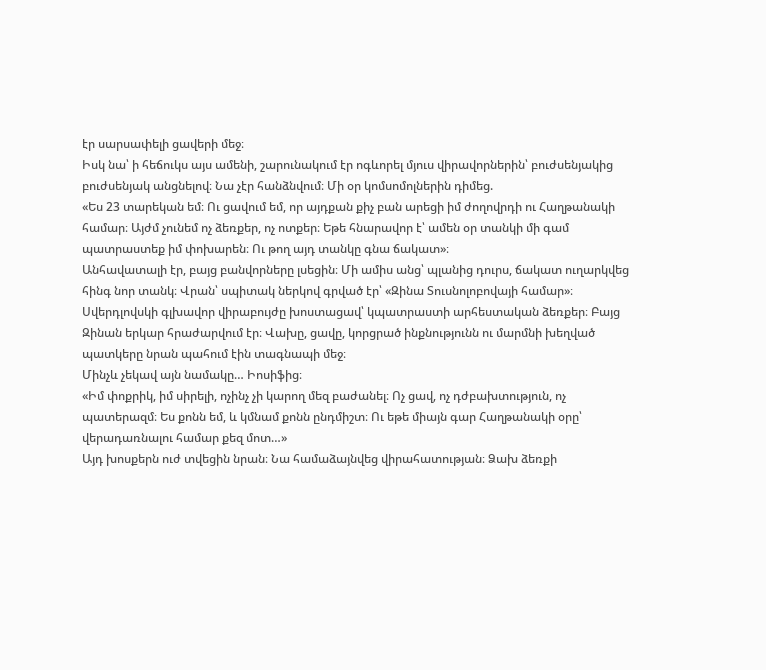էր սարսափելի ցավերի մեջ։
Իսկ նա՝ ի հեճուկս այս ամենի, շարունակում էր ոգևորել մյուս վիրավորներին՝ բուժսենյակից բուժսենյակ անցնելով։ Նա չէր հանձնվում։ Մի օր կոմսոմոլներին դիմեց.
«Ես 23 տարեկան եմ։ Ու ցավում եմ, որ այդքան քիչ բան արեցի իմ ժողովրդի ու Հաղթանակի համար։ Այժմ չունեմ ոչ ձեռքեր, ոչ ոտքեր։ Եթե հնարավոր է՝ ամեն օր տանկի մի գամ պատրաստեք իմ փոխարեն։ Ու թող այդ տանկը գնա ճակատ»։
Անհավատալի էր, բայց բանվորները լսեցին։ Մի ամիս անց՝ պլանից դուրս, ճակատ ուղարկվեց հինգ նոր տանկ։ Վրան՝ սպիտակ ներկով գրված էր՝ «Զինա Տուսնոլոբովայի համար»։
Սվերդլովսկի գլխավոր վիրաբույժը խոստացավ՝ կպատրաստի արհեստական ձեռքեր։ Բայց Զինան երկար հրաժարվում էր։ Վախը, ցավը, կորցրած ինքնությունն ու մարմնի խեղված պատկերը նրան պահում էին տագնապի մեջ։
Մինչև չեկավ այն նամակը… Իոսիֆից։
«Իմ փոքրիկ, իմ սիրելի, ոչինչ չի կարող մեզ բաժանել։ Ոչ ցավ, ոչ դժբախտություն, ոչ պատերազմ։ Ես քոնն եմ, և կմնամ քոնն ընդմիշտ։ Ու եթե միայն գար Հաղթանակի օրը՝ վերադառնալու համար քեզ մոտ…»
Այդ խոսքերն ուժ տվեցին նրան։ Նա համաձայնվեց վիրահատության։ Ձախ ձեռքի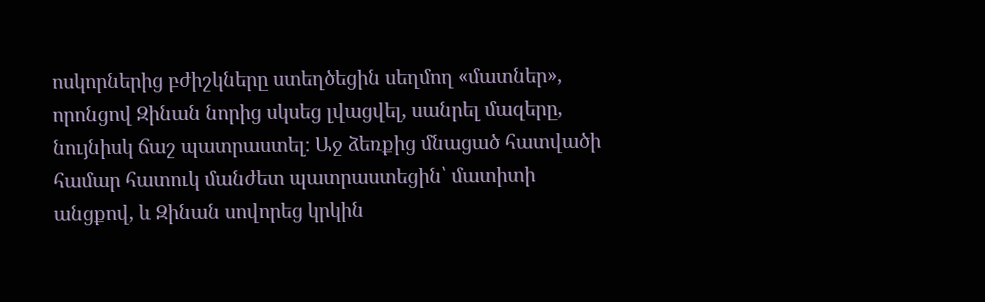ոսկորներից բժիշկները ստեղծեցին սեղմող «մատներ», որոնցով Զինան նորից սկսեց լվացվել, սանրել մազերը, նույնիսկ ճաշ պատրաստել։ Աջ ձեռքից մնացած հատվածի համար հատուկ մանժետ պատրաստեցին՝ մատիտի անցքով, և Զինան սովորեց կրկին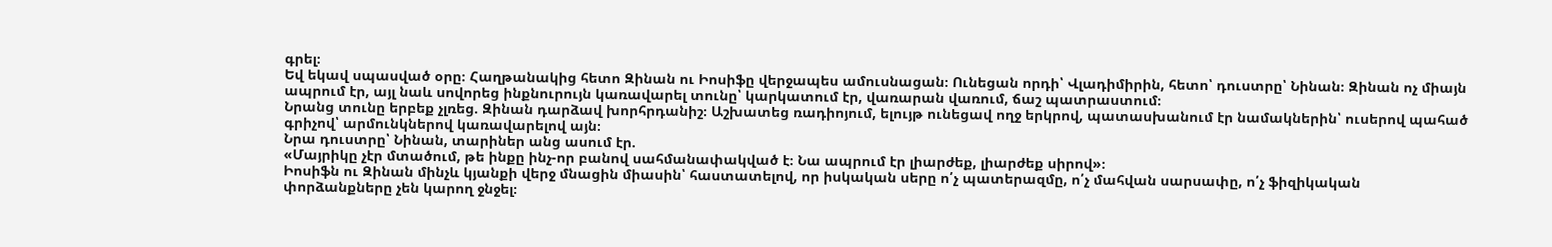գրել։
Եվ եկավ սպասված օրը։ Հաղթանակից հետո Զինան ու Իոսիֆը վերջապես ամուսնացան։ Ունեցան որդի՝ Վլադիմիրին, հետո՝ դուստրը՝ Նինան։ Զինան ոչ միայն ապրում էր, այլ նաև սովորեց ինքնուրույն կառավարել տունը՝ կարկատում էր, վառարան վառում, ճաշ պատրաստում։
Նրանց տունը երբեք չլռեց. Զինան դարձավ խորհրդանիշ։ Աշխատեց ռադիոյում, ելույթ ունեցավ ողջ երկրով, պատասխանում էր նամակներին՝ ուսերով պահած գրիչով՝ արմունկներով կառավարելով այն։
Նրա դուստրը՝ Նինան, տարիներ անց ասում էր.
«Մայրիկը չէր մտածում, թե ինքը ինչ-որ բանով սահմանափակված է։ Նա ապրում էր լիարժեք, լիարժեք սիրով»։
Իոսիֆն ու Զինան մինչև կյանքի վերջ մնացին միասին՝ հաստատելով, որ իսկական սերը ո՛չ պատերազմը, ո՛չ մահվան սարսափը, ո՛չ ֆիզիկական փորձանքները չեն կարող ջնջել։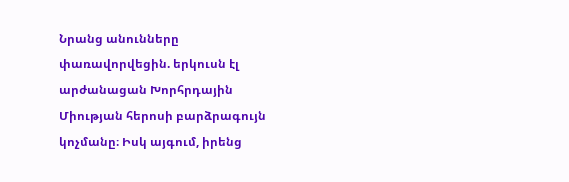Նրանց անունները փառավորվեցին. երկուսն էլ արժանացան Խորհրդային Միության հերոսի բարձրագույն կոչմանը։ Իսկ այգում, իրենց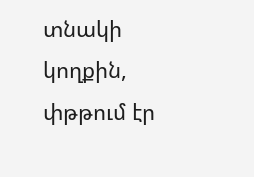տնակի կողքին, փթթում էր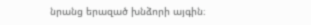նրանց երազած խնձորի այգին։